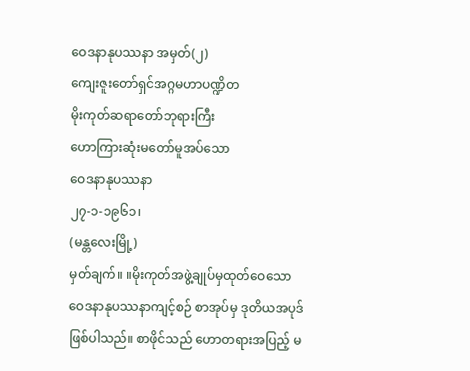ဝေဒနာနုပဿနာ အမှတ်(၂)
ကျေးဇူးတော်ရှင်အဂ္ဂမဟာပဏ္ဍိတ
မိုးကုတ်ဆရာတော်ဘုရားကြီး
ဟောကြားဆုံးမတော်မူအပ်သော
ဝေဒနာနုပဿနာ
၂၇-၁-၁၉၆၁၊
(မန္တလေးမြို့)
မှတ်ချက်။ ။မိုးကုတ်အဖွဲ့ချုပ်မှထုတ်ဝေသော ဝေဒနာနုပဿနာကျင့်စဉ် စာအုပ်မှ ဒုတိယအပုဒ်ဖြစ်ပါသည်။ စာဖိုင်သည် ဟောတရားအပြည့် မ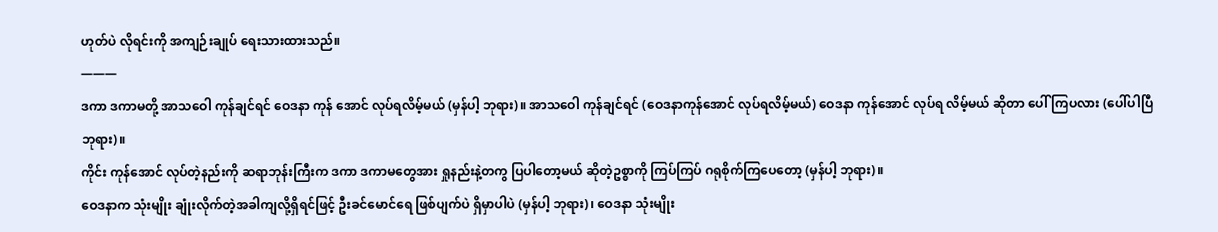ဟုတ်ပဲ လိုရင်းကို အကျဉ်းချုပ် ရေးသားထားသည်။
———
ဒကာ ဒကာမတို့ အာသဝေါ ကုန်ချင်ရင် ဝေဒနာ ကုန် အောင် လုပ်ရလိမ့်မယ် (မှန်ပါ့ ဘုရား)။ အာသဝေါ ကုန်ချင်ရင် (ဝေဒနာကုန်အောင် လုပ်ရလိမ့်မယ်) ဝေဒနာ ကုန်အောင် လုပ်ရ လိမ့်မယ် ဆိုတာ ပေါ်ကြပလား (ပေါ်ပါပြီ ဘုရား)။
ကိုင်း ကုန်အောင် လုပ်တဲ့နည်းကို ဆရာဘုန်းကြီးက ဒကာ ဒကာမတွေအား ရှုနည်းနဲ့တကွ ပြပါတော့မယ် ဆိုတဲ့ဥစ္စာကို ကြပ်ကြပ် ဂရုစိုက်ကြပေတော့ (မှန်ပါ့ ဘုရား)။
ဝေဒနာက သုံးမျိုး ချုံးလိုက်တဲ့အခါကျလို့ရှိရင်ဖြင့် ဦးခင်မောင်ရေ ဖြစ်ပျက်ပဲ ရှိမှာပါပဲ (မှန်ပါ့ ဘုရား)၊ ဝေဒနာ သုံးမျိုး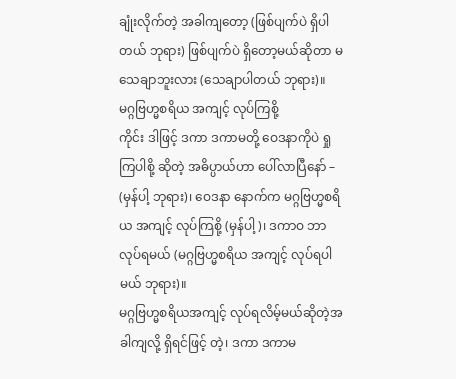ချုံးလိုက်တဲ့ အခါကျတော့ (ဖြစ်ပျက်ပဲ ရှိပါတယ် ဘုရား) ဖြစ်ပျက်ပဲ ရှိတော့မယ်ဆိုတာ မသေချာဘူးလား (သေချာပါတယ် ဘုရား)။
မဂ္ဂဗြဟ္မစရိယ အကျင့် လုပ်ကြစို့
ကိုင်း ဒါဖြင့် ဒကာ ဒကာမတို့ ဝေဒနာကိုပဲ ရှုကြပါစို့ ဆိုတဲ့ အဓိပ္ပာယ်ဟာ ပေါ်လာပြီနော် – (မှန်ပါ့ ဘုရား)၊ ဝေဒနာ နောက်က မဂ္ဂဗြဟ္မစရိယ အကျင့် လုပ်ကြစို့ (မှန်ပါ့)၊ ဒကာဝ ဘာလုပ်ရမယ် (မဂ္ဂဗြဟ္မစရိယ အကျင့် လုပ်ရပါမယ် ဘုရား)။
မဂ္ဂဗြဟ္မစရိယအကျင့် လုပ်ရလိမ့်မယ်ဆိုတဲ့အခါကျလို့ ရှိရင်ဖြင့် တဲ့၊ ဒကာ ဒကာမ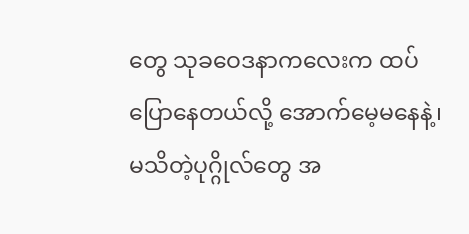တွေ သုခဝေဒနာကလေးက ထပ်ပြောနေတယ်လို့ အောက်မေ့မနေနဲ့၊ မသိတဲ့ပုဂ္ဂိုလ်တွေ အ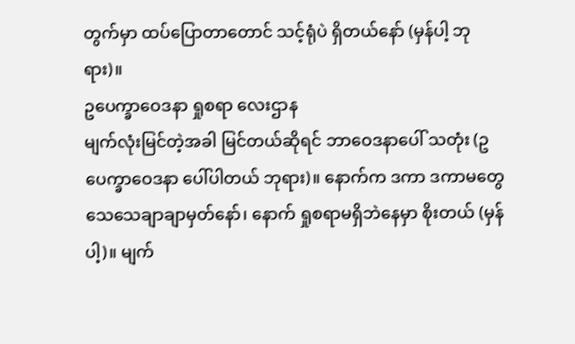တွက်မှာ ထပ်ပြောတာတောင် သင့်ရုံပဲ ရှိတယ်နော် (မှန်ပါ့ ဘုရား)။
ဥပေက္ခာဝေဒနာ ရှုစရာ လေးဌာန
မျက်လုံးမြင်တဲ့အခါ မြင်တယ်ဆိုရင် ဘာဝေဒနာပေါ် သတုံး (ဥပေက္ခာဝေဒနာ ပေါ်ပါတယ် ဘုရား)။ နောက်က ဒကာ ဒကာမတွေ သေသေချာချာမှတ်နော်၊ နောက် ရှုစရာမရှိဘဲနေမှာ စိုးတယ် (မှန်ပါ့)။ မျက်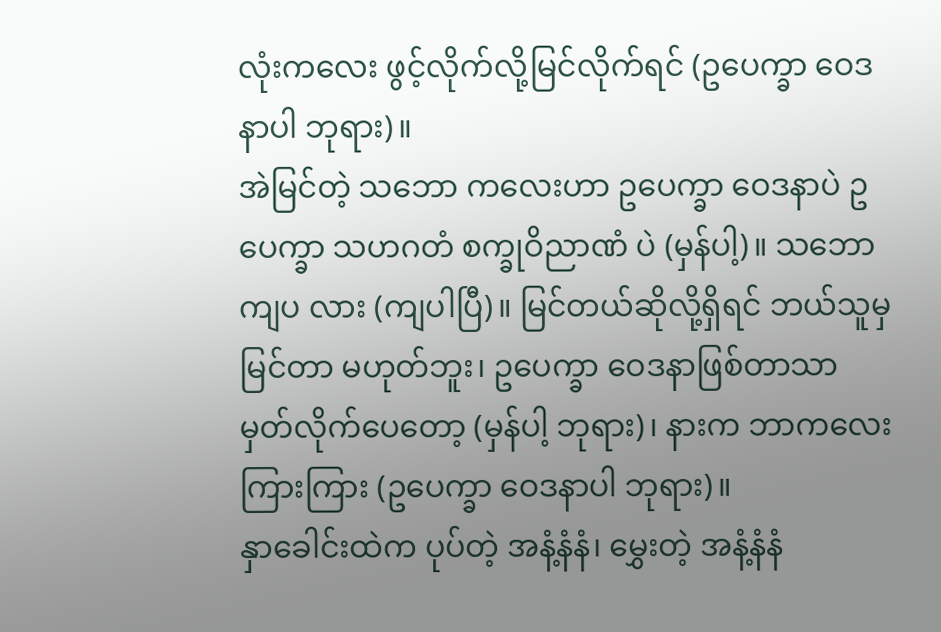လုံးကလေး ဖွင့်လိုက်လို့မြင်လိုက်ရင် (ဥပေက္ခာ ဝေဒနာပါ ဘုရား)။
အဲမြင်တဲ့ သဘော ကလေးဟာ ဥပေက္ခာ ဝေဒနာပဲ ဥပေက္ခာ သဟဂတံ စက္ခုဝိညာဏံ ပဲ (မှန်ပါ့)။ သဘောကျပ လား (ကျပါပြီ)။ မြင်တယ်ဆိုလို့ရှိရင် ဘယ်သူမှ မြင်တာ မဟုတ်ဘူး၊ ဥပေက္ခာ ဝေဒနာဖြစ်တာသာ မှတ်လိုက်ပေတော့ (မှန်ပါ့ ဘုရား)၊ နားက ဘာကလေး ကြားကြား (ဥပေက္ခာ ဝေဒနာပါ ဘုရား)။
နှာခေါင်းထဲက ပုပ်တဲ့ အနံ့နံနံ၊ မွှေးတဲ့ အနံ့နံနံ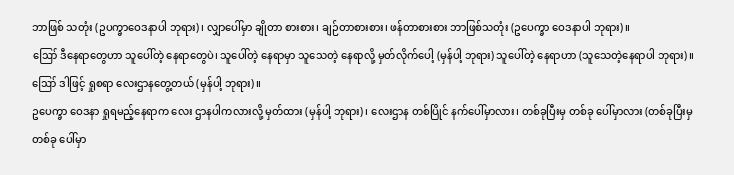ဘာဖြစ် သတုံး (ဥပက္ခာဝေဒနာပါ ဘုရား)၊ လျှာပေါ်မှာ ချိုတာ စားစား၊ ချဉ်တာစားစား၊ ဖန်တာစားစား ဘာဖြစ်သတုံး (ဥပေက္ခာ ဝေဒနာပါ ဘုရား)။
ဪ ဒီနေရာတွေဟာ သူပေါ်တဲ့ နေရာတွေပဲ၊ သူပေါ်တဲ့ နေရာမှာ သူသေတဲ့ နေရာလို့ မှတ်လိုက်ပေါ့ (မှန်ပါ့ ဘုရား) သူပေါ်တဲ့ နေရာဟာ (သူသေတဲ့နေရာပါ ဘုရား)။
ဪ ဒါဖြင့် ရှုစရာ လေးဌာနတွေ့တယ် (မှန်ပါ့ ဘုရား)။
ဥပေက္ခာ ဝေဒနာ ရှုရမည့်နေရာက လေး ဌာနပါကလားလို့ မှတ်ထား (မှန်ပါ့ ဘုရား)၊ လေးဌာန တစ်ပြိုင် နက်ပေါ်မှာလား၊ တစ်ခုပြီးမှ တစ်ခု ပေါ်မှာလား (တစ်ခုပြီးမှ တစ်ခု ပေါ်မှာ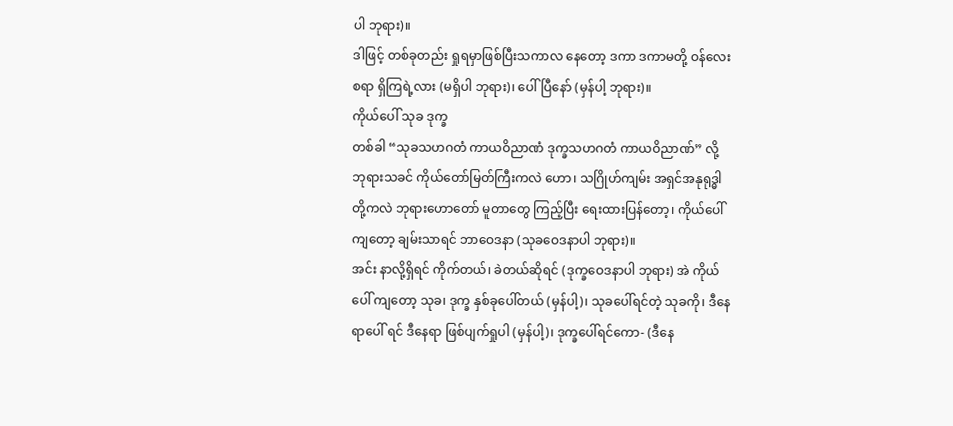ပါ ဘုရား)။
ဒါဖြင့် တစ်ခုတည်း ရှုရမှာဖြစ်ပြီးသကာလ နေတော့ ဒကာ ဒကာမတို့ ဝန်လေးစရာ ရှိကြရဲ့လား (မရှိပါ ဘုရား)၊ ပေါ်ပြီနော် (မှန်ပါ့ ဘုရား)။
ကိုယ်ပေါ် သုခ ဒုက္ခ
တစ်ခါ “သုခသဟဂတံ ကာယဝိညာဏံ ဒုက္ခသဟဂတံ ကာယဝိညာဏ်” လို့ ဘုရားသခင် ကိုယ်တော်မြတ်ကြီးကလဲ ဟော၊ သဂြိုဟ်ကျမ်း အရှင်အနုရုဒ္ဓါတို့ကလဲ ဘုရားဟောတော် မူတာတွေ ကြည့်ပြီး ရေးထားပြန်တော့၊ ကိုယ်ပေါ်ကျတော့ ချမ်းသာရင် ဘာဝေဒနာ (သုခဝေဒနာပါ ဘုရား)။
အင်း နာလို့ရှိရင် ကိုက်တယ်၊ ခဲတယ်ဆိုရင် (ဒုက္ခဝေဒနာပါ ဘုရား) အဲ ကိုယ်ပေါ် ကျတော့ သုခ၊ ဒုက္ခ နှစ်ခုပေါ်တယ် (မှန်ပါ့)၊ သုခပေါ်ရင်တဲ့ သုခကို၊ ဒီနေရာပေါ် ရင် ဒီနေရာ ဖြစ်ပျက်ရှုပါ (မှန်ပါ့)၊ ဒုက္ခပေါ်ရင်ကော- (ဒီနေ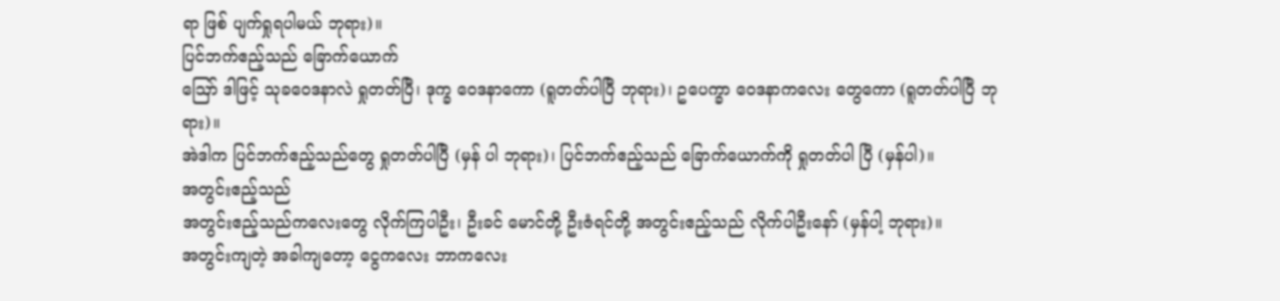ရာ ဖြစ် ပျက်ရှုရပါမယ် ဘုရား)။
ပြင်ဘက်ဧည့်သည် ခြောက်ယောက်
ဪ ဒါဖြင့် သုခဝေဒနာလဲ ရှုတတ်ပြီ၊ ဒုက္ခ ဝေဒနာကော (ရူတတ်ပါပြီ ဘုရား)၊ ဥပေက္ခာ ဝေဒနာကလေး တွေကော (ရူတတ်ပါပြီ ဘုရား)။
အဲဒါက ပြင်ဘက်ဧည့်သည်တွေ ရှုတတ်ပါပြီ (မှန် ပါ ဘုရား)၊ ပြင်ဘက်ဧည့်သည် ခြောက်ယောက်ကို ရှုတတ်ပါ ပြီ (မှန်ပါ)။
အတွင်းဧည့်သည်
အတွင်းဧည့်သည်ကလေးတွေ လိုက်ကြပါဦး၊ ဦးခင် မောင်တို့ ဦးဇံရင်တို့ အတွင်းဧည့်သည် လိုက်ပါဦးနော် (မှန်ပါ့ ဘုရား)။
အတွင်းကျတဲ့ အခါကျတော့ ငွေကလေး ဘာကလေး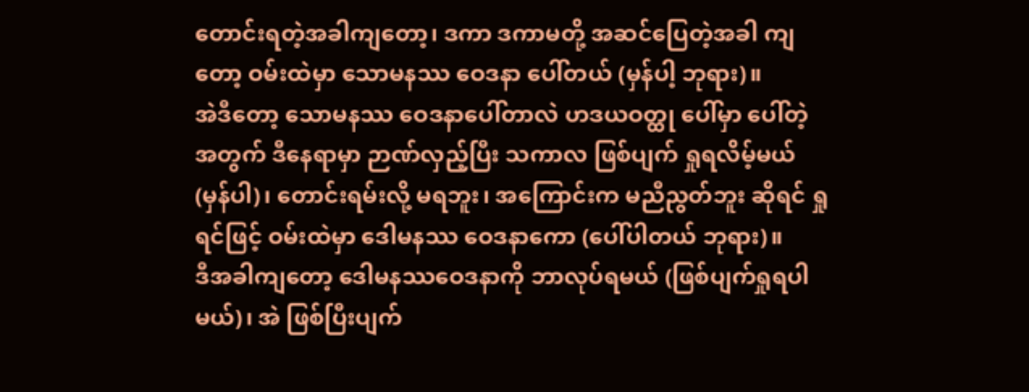တောင်းရတဲ့အခါကျတော့၊ ဒကာ ဒကာမတို့ အဆင်ပြေတဲ့အခါ ကျတော့ ဝမ်းထဲမှာ သောမနဿ ဝေဒနာ ပေါ်တယ် (မှန်ပါ့ ဘုရား)။
အဲဒီတော့ သောမနဿ ဝေဒနာပေါ်တာလဲ ဟဒယဝတ္ထု ပေါ်မှာ ပေါ်တဲ့အတွက် ဒီနေရာမှာ ဉာဏ်လှည့်ပြီး သကာလ ဖြစ်ပျက် ရှုရလိမ့်မယ် (မှန်ပါ)၊ တောင်းရမ်းလို့ မရဘူး၊ အကြောင်းက မညီညွတ်ဘူး ဆိုရင် ရှုရင်ဖြင့် ဝမ်းထဲမှာ ဒေါမနဿ ဝေဒနာကော (ပေါ်ပါတယ် ဘုရား)။
ဒီအခါကျတော့ ဒေါမနဿဝေဒနာကို ဘာလုပ်ရမယ် (ဖြစ်ပျက်ရှုရပါမယ်)၊ အဲ ဖြစ်ပြီးပျက်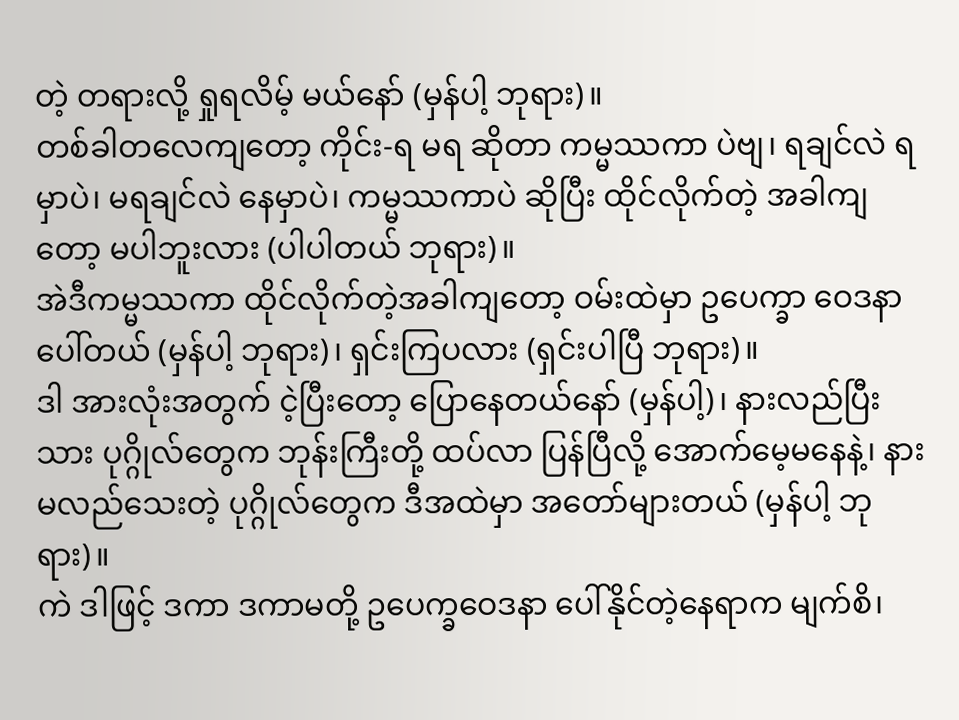တဲ့ တရားလို့ ရှုရလိမ့် မယ်နော် (မှန်ပါ့ ဘုရား)။
တစ်ခါတလေကျတော့ ကိုင်း-ရ မရ ဆိုတာ ကမ္မဿကာ ပဲဗျ၊ ရချင်လဲ ရမှာပဲ၊ မရချင်လဲ နေမှာပဲ၊ ကမ္မဿကာပဲ ဆိုပြီး ထိုင်လိုက်တဲ့ အခါကျတော့ မပါဘူးလား (ပါပါတယ် ဘုရား)။
အဲဒီကမ္မဿကာ ထိုင်လိုက်တဲ့အခါကျတော့ ဝမ်းထဲမှာ ဥပေက္ခာ ဝေဒနာ ပေါ်တယ် (မှန်ပါ့ ဘုရား)၊ ရှင်းကြပလား (ရှင်းပါပြီ ဘုရား)။
ဒါ အားလုံးအတွက် ငဲ့ပြီးတော့ ပြောနေတယ်နော် (မှန်ပါ့)၊ နားလည်ပြီးသား ပုဂ္ဂိုလ်တွေက ဘုန်းကြီးတို့ ထပ်လာ ပြန်ပြီလို့ အောက်မေ့မနေနဲ့၊ နားမလည်သေးတဲ့ ပုဂ္ဂိုလ်တွေက ဒီအထဲမှာ အတော်များတယ် (မှန်ပါ့ ဘုရား)။
ကဲ ဒါဖြင့် ဒကာ ဒကာမတို့ ဥပေက္ခဝေဒနာ ပေါ်နိုင်တဲ့နေရာက မျက်စိ၊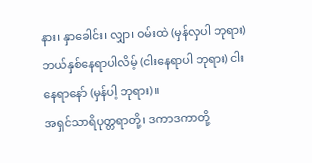နား၊ နှာခေါင်း၊ လျှာ၊ ဝမ်းထဲ (မှန်လှပါ ဘုရား) ဘယ်နှစ်နေရာပါလိမ့် (ငါးနေရာပါ ဘုရား) ငါးနေရာနော် (မှန်ပါ့ ဘုရား)။
အရှင်သာရိပုတ္တရာတို့၊ ဒကာဒကာတို့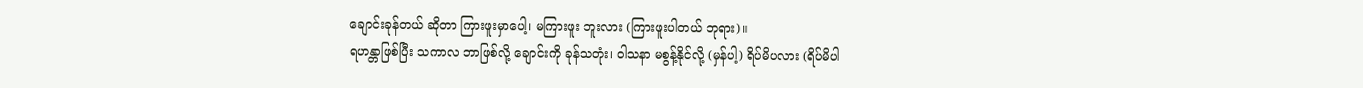ချောင်းခုန်တယ် ဆိုတာ ကြားဖူးမှာပေါ့၊ မကြားဖူး ဘူးလား (ကြားဖူးပါတယ် ဘုရား)။
ရဟန္တာဖြစ်ပြီး သကာလ ဘာဖြစ်လို့ ချောင်းကို ခုန်သတုံး၊ ဝါသနာ မစွန့်နိုင်လို့ (မှန်ပါ့) ရိပ်မိပလား (ရိပ်မိပါ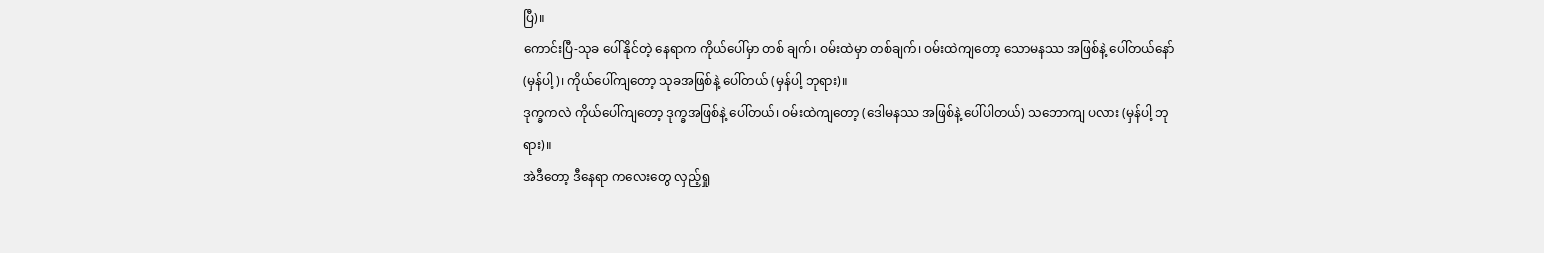ပြီ)။
ကောင်းပြီ-သုခ ပေါ်နိုင်တဲ့ နေရာက ကိုယ်ပေါ်မှာ တစ် ချက်၊ ဝမ်းထဲမှာ တစ်ချက်၊ ဝမ်းထဲကျတော့ သောမနဿ အဖြစ်နဲ့ ပေါ်တယ်နော် (မှန်ပါ့)၊ ကိုယ်ပေါ်ကျတော့ သုခအဖြစ်နဲ့ ပေါ်တယ် (မှန်ပါ့ ဘုရား)။
ဒုက္ခကလဲ ကိုယ်ပေါ်ကျတော့ ဒုက္ခအဖြစ်နဲ့ ပေါ်တယ်၊ ဝမ်းထဲကျတော့ (ဒေါမနဿ အဖြစ်နဲ့ ပေါ်ပါတယ်) သဘောကျ ပလား (မှန်ပါ့ ဘုရား)။
အဲဒီတော့ ဒီနေရာ ကလေးတွေ လှည့်ရှု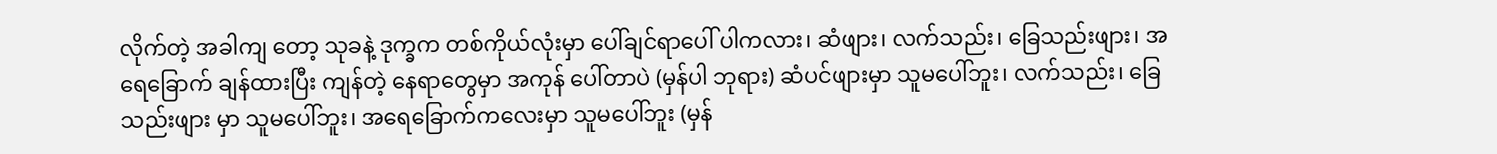လိုက်တဲ့ အခါကျ တော့ သုခနဲ့ ဒုက္ခက တစ်ကိုယ်လုံးမှာ ပေါ်ချင်ရာပေါ် ပါကလား၊ ဆံဖျား၊ လက်သည်း၊ ခြေသည်းဖျား၊ အရေခြောက် ချန်ထားပြီး ကျန်တဲ့ နေရာတွေမှာ အကုန် ပေါ်တာပဲ (မှန်ပါ ဘုရား) ဆံပင်ဖျားမှာ သူမပေါ်ဘူး၊ လက်သည်း၊ ခြေသည်းဖျား မှာ သူမပေါ်ဘူး၊ အရေခြောက်ကလေးမှာ သူမပေါ်ဘူး (မှန်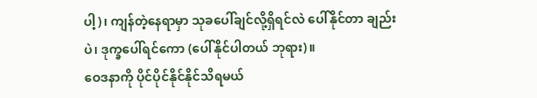ပါ့)၊ ကျန်တဲ့နေရာမှာ သုခပေါ်ချင်လို့ရှိရင်လဲ ပေါ်နိုင်တာ ချည်းပဲ၊ ဒုက္ခပေါ်ရင်ကော (ပေါ်နိုင်ပါတယ် ဘုရား)။
ဝေဒနာကို ပိုင်ပိုင်နိုင်နိုင်သိရမယ်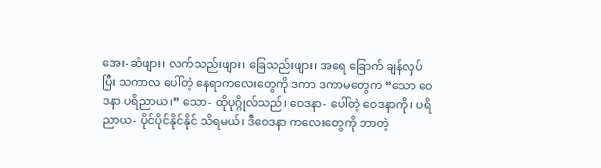အေး-ဆံဖျား၊ လက်သည်းဖျား၊ ခြေသည်းဖျား၊ အရေ ခြောက် ချန်လှပ်ပြီး သကာလ ပေါ်တဲ့ နေရာကလေးတွေကို ဒကာ ဒကာမတွေက “သော ဝေဒနာ ပရိညာယ၊” သော- ထိုပုဂ္ဂိုလ်သည်၊ ဝေဒနာ- ပေါ်တဲ့ ဝေဒနာကို၊ ပရိညာယ- ပိုင်ပိုင်နိုင်နိုင် သိရမယ်၊ ဒီဝေဒနာ ကလေးတွေကို ဘာတဲ့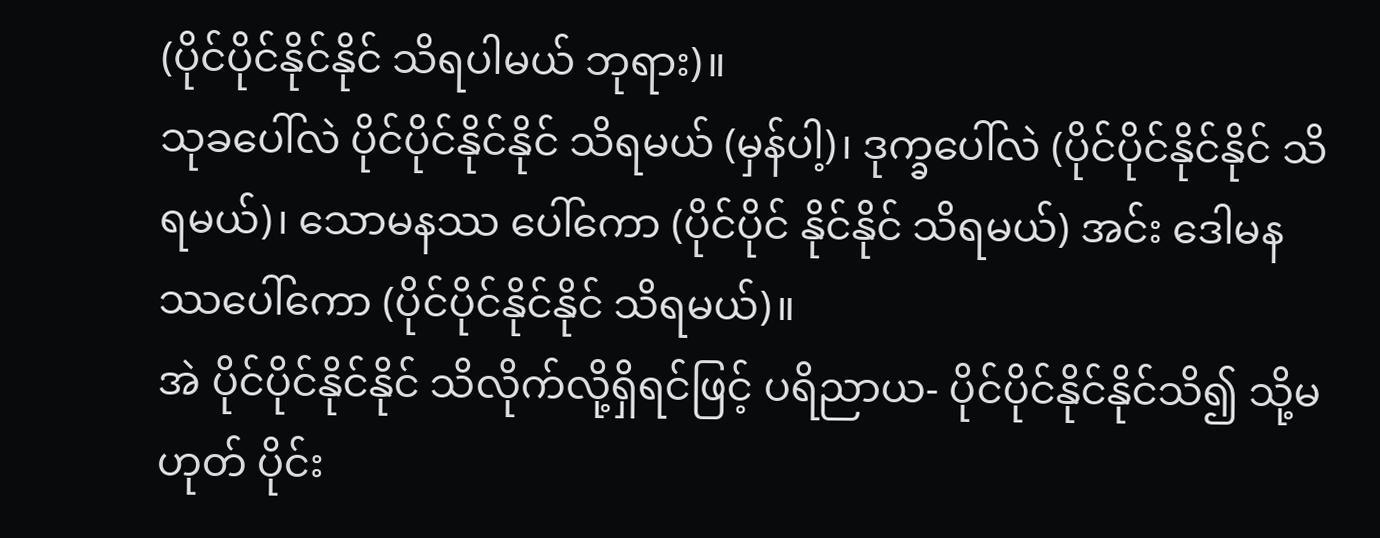(ပိုင်ပိုင်နိုင်နိုင် သိရပါမယ် ဘုရား)။
သုခပေါ်လဲ ပိုင်ပိုင်နိုင်နိုင် သိရမယ် (မှန်ပါ့)၊ ဒုက္ခပေါ်လဲ (ပိုင်ပိုင်နိုင်နိုင် သိရမယ်)၊ သောမနဿ ပေါ်ကော (ပိုင်ပိုင် နိုင်နိုင် သိရမယ်) အင်း ဒေါမနဿပေါ်ကော (ပိုင်ပိုင်နိုင်နိုင် သိရမယ်)။
အဲ ပိုင်ပိုင်နိုင်နိုင် သိလိုက်လို့ရှိရင်ဖြင့် ပရိညာယ- ပိုင်ပိုင်နိုင်နိုင်သိ၍ သို့မဟုတ် ပိုင်း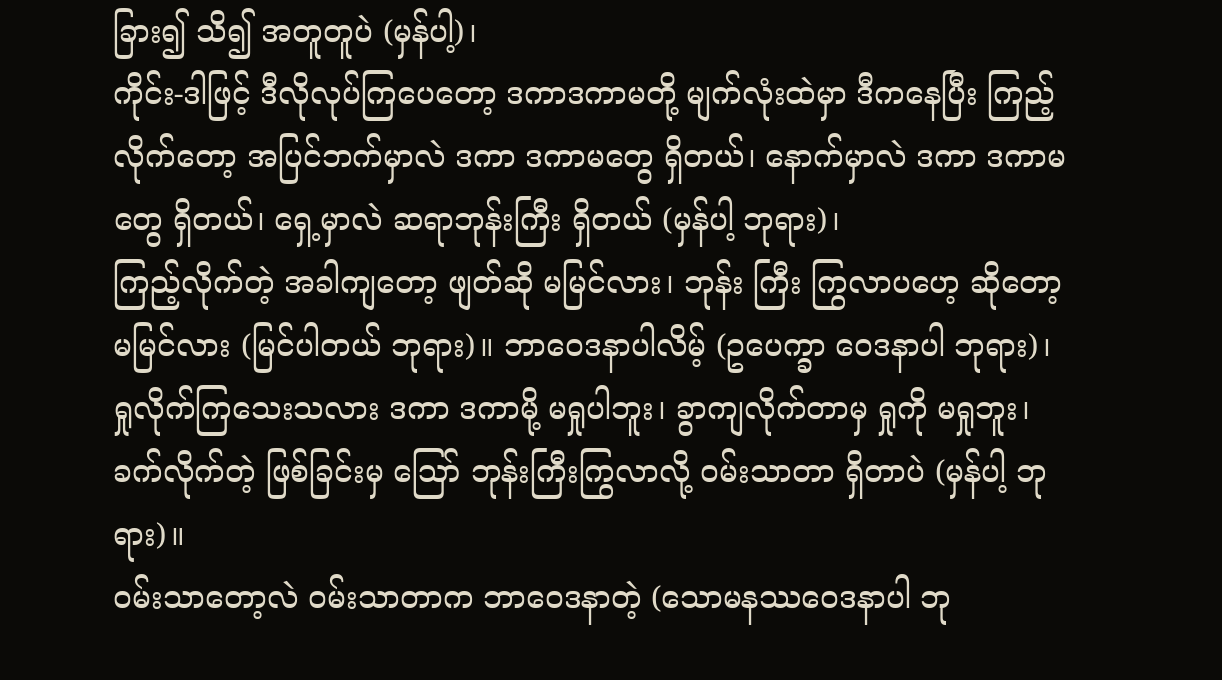ခြား၍ သိ၍ အတူတူပဲ (မှန်ပါ့)၊
ကိုင်း-ဒါဖြင့် ဒီလိုလုပ်ကြပေတော့ ဒကာဒကာမတို့ မျက်လုံးထဲမှာ ဒီကနေပြီး ကြည့်လိုက်တော့ အပြင်ဘက်မှာလဲ ဒကာ ဒကာမတွေ ရှိတယ်၊ နောက်မှာလဲ ဒကာ ဒကာမတွေ ရှိတယ်၊ ရှေ့မှာလဲ ဆရာဘုန်းကြီး ရှိတယ် (မှန်ပါ့ ဘုရား)၊
ကြည့်လိုက်တဲ့ အခါကျတော့ ဖျတ်ဆို မမြင်လား၊ ဘုန်း ကြီး ကြွလာပဟေ့ ဆိုတော့ မမြင်လား (မြင်ပါတယ် ဘုရား)။ ဘာဝေဒနာပါလိမ့် (ဥပေက္ခာ ဝေဒနာပါ ဘုရား)၊
ရှုလိုက်ကြသေးသလား ဒကာ ဒကာမို့ မရှုပါဘူး၊ ခွာကျလိုက်တာမှ ရှုကို မရှုဘူး၊ ခက်လိုက်တဲ့ ဖြစ်ခြင်းမှ ဪ ဘုန်းကြီးကြွလာလို့ ဝမ်းသာတာ ရှိတာပဲ (မှန်ပါ့ ဘုရား)။
ဝမ်းသာတော့လဲ ဝမ်းသာတာက ဘာဝေဒနာတဲ့ (သောမနဿဝေဒနာပါ ဘု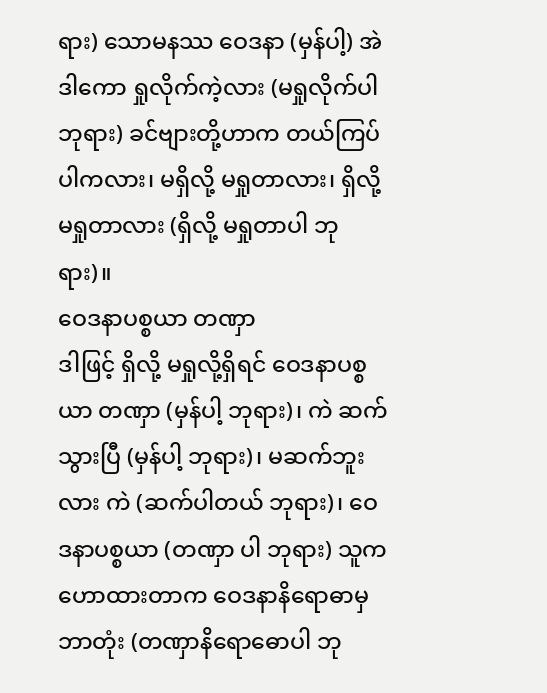ရား) သောမနဿ ဝေဒနာ (မှန်ပါ့) အဲဒါကော ရှုလိုက်ကဲ့လား (မရှုလိုက်ပါ ဘုရား) ခင်ဗျားတို့ဟာက တယ်ကြပ်ပါကလား၊ မရှိလို့ မရှုတာလား၊ ရှိလို့ မရှုတာလား (ရှိလို့ မရှုတာပါ ဘုရား)။
ဝေဒနာပစ္စယာ တဏှာ
ဒါဖြင့် ရှိလို့ မရှုလို့ရှိရင် ဝေဒနာပစ္စယာ တဏှာ (မှန်ပါ့ ဘုရား)၊ ကဲ ဆက်သွားပြီ (မှန်ပါ့ ဘုရား)၊ မဆက်ဘူးလား ကဲ (ဆက်ပါတယ် ဘုရား)၊ ဝေဒနာပစ္စယာ (တဏှာ ပါ ဘုရား) သူက ဟောထားတာက ဝေဒနာနိရောဓာမှ ဘာတုံး (တဏှာနိရောဓောပါ ဘု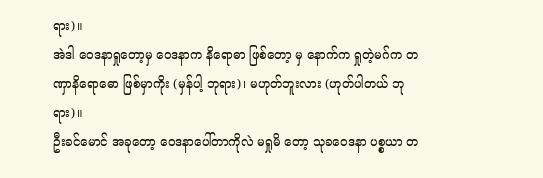ရား)။
အဲဒါ ဝေဒနာရှုတော့မှ ဝေဒနာက နိရောဓာ ဖြစ်တော့ မှ နောက်က ရှုတဲ့မဂ်က တဏှာနိရောဓော ဖြစ်မှာကိုး (မှန်ပါ့ ဘုရား)၊ မဟုတ်ဘူးလား (ဟုတ်ပါတယ် ဘုရား)။
ဦးခင်မောင် အခုတော့ ဝေဒနာပေါ်တာကိုလဲ မရှုမိ တော့ သုခဝေဒနာ ပစ္စယာ တ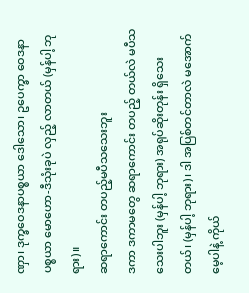ဏှာ၊ ဒုက္ခဝေဒနာပစ္စယာ ဒေါသော၊ ဥပေက္ခာ ဝေဒနာပစ္စယာ မောဟော-ဒီသုံးခုပဲ လှည့် လာတယ် (မှန်ပါ့ ဘုရား)။
ဆရာကောင်း တပည့်မပီသသေးဘူး
ဒကာ ဒကာမတွေ ဆရာကောင်း တပည့် တယ်လဲ မပီသသေးပါဘူး (မှန်ပါ့ ဘုရား) အရုပ်ဆိုးတုန်း ရှိသေးတယ်၊ (မှန်ပါ့ ဘုရား)၊ ဒါ အပြစ်တင်တာလဲ မအောက်မေ့ပါနဲ့ ကိုယ်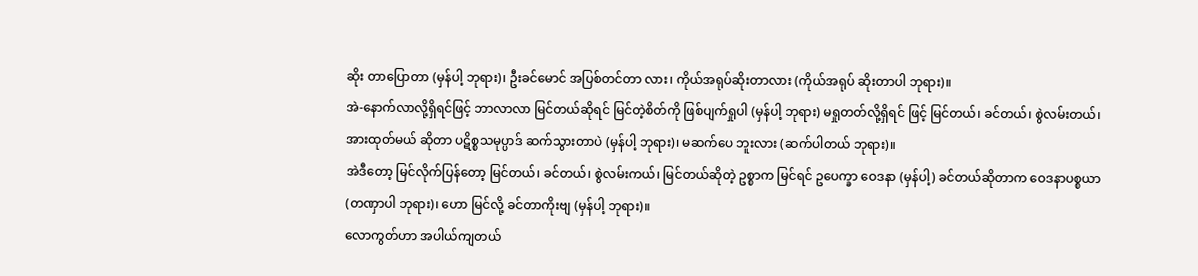ဆိုး တာပြောတာ (မှန်ပါ့ ဘုရား)၊ ဦးခင်မောင် အပြစ်တင်တာ လား၊ ကိုယ်အရုပ်ဆိုးတာလား (ကိုယ်အရုပ် ဆိုးတာပါ ဘုရား)။
အဲ-နောက်လာလို့ရှိရင်ဖြင့် ဘာလာလာ မြင်တယ်ဆိုရင် မြင်တဲ့စိတ်ကို ဖြစ်ပျက်ရှုပါ (မှန်ပါ့ ဘုရား) မရှုတတ်လို့ရှိရင် ဖြင့် မြင်တယ်၊ ခင်တယ်၊ စွဲလမ်းတယ်၊ အားထုတ်မယ် ဆိုတာ ပဋိစ္စသမုပ္ပာဒ် ဆက်သွားတာပဲ (မှန်ပါ့ ဘုရား)၊ မဆက်ပေ ဘူးလား (ဆက်ပါတယ် ဘုရား)။
အဲဒီတော့ မြင်လိုက်ပြန်တော့ မြင်တယ်၊ ခင်တယ်၊ စွဲလမ်းကယ်၊ မြင်တယ်ဆိုတဲ့ ဥစ္စာက မြင်ရင် ဥပေက္ခာ ဝေဒနာ (မှန်ပါ့) ခင်တယ်ဆိုတာက ဝေဒနာပစ္စယာ (တဏှာပါ ဘုရား)၊ ဟော မြင်လို့ ခင်တာကိုးဗျ (မှန်ပါ့ ဘုရား)။
လောကွတ်ဟာ အပါယ်ကျတယ်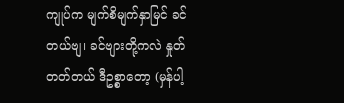ကျုပ်က မျက်စိမျက်နှာမြင် ခင်တယ်ဗျ၊ ခင်ဗျားတို့ကလဲ နှုတ်တတ်တယ် ဒီဥစ္စာတော့ (မှန်ပါ့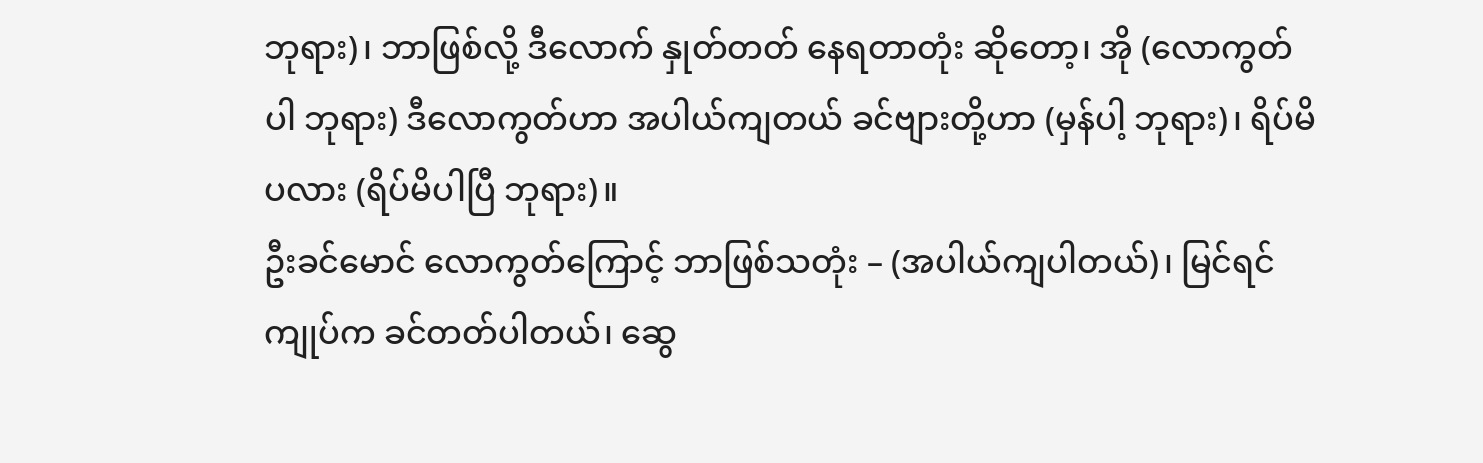ဘုရား)၊ ဘာဖြစ်လို့ ဒီလောက် နှုတ်တတ် နေရတာတုံး ဆိုတော့၊ အို (လောကွတ်ပါ ဘုရား) ဒီလောကွတ်ဟာ အပါယ်ကျတယ် ခင်ဗျားတို့ဟာ (မှန်ပါ့ ဘုရား)၊ ရိပ်မိပလား (ရိပ်မိပါပြီ ဘုရား)။
ဦးခင်မောင် လောကွတ်ကြောင့် ဘာဖြစ်သတုံး – (အပါယ်ကျပါတယ်)၊ မြင်ရင် ကျုပ်က ခင်တတ်ပါတယ်၊ ဆွေ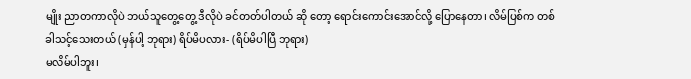မျိုး ညာတကာလိုပဲ ဘယ်သူတွေ့တွေ့ ဒီလိုပဲ ခင်တတ်ပါတယ် ဆို တော့ ရောင်းကောင်းအောင်လို့ ပြောနေတာ၊ လိမ်ပြစ်က တစ် ခါသင့်သေးတယ် (မှန်ပါ့ ဘုရား) ရိပ်မိပလား- (ရိပ်မိပါပြီ ဘုရား)
မလိမ်ပါဘူး၊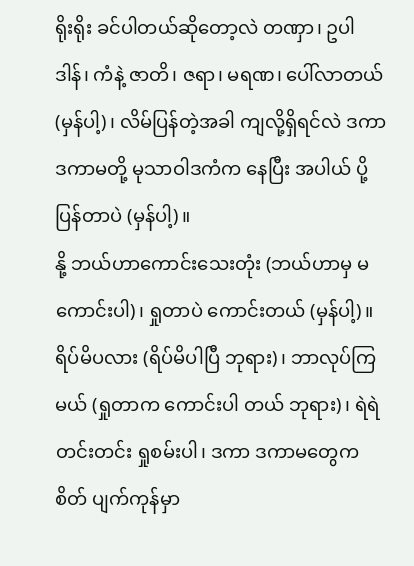ရိုးရိုး ခင်ပါတယ်ဆိုတော့လဲ တဏှာ၊ ဥပါဒါန်၊ ကံနဲ့ ဇာတိ၊ ဇရာ၊ မရဏ၊ ပေါ်လာတယ် (မှန်ပါ့)၊ လိမ်ပြန်တဲ့အခါ ကျလို့ရှိရင်လဲ ဒကာဒကာမတို့ မုသာဝါဒကံက နေပြီး အပါယ် ပို့ပြန်တာပဲ (မှန်ပါ့)။
နို့ ဘယ်ဟာကောင်းသေးတုံး (ဘယ်ဟာမှ မ ကောင်းပါ)၊ ရှုတာပဲ ကောင်းတယ် (မှန်ပါ့)။ ရိပ်မိပလား (ရိပ်မိပါပြီ ဘုရား)၊ ဘာလုပ်ကြမယ် (ရှုတာက ကောင်းပါ တယ် ဘုရား)၊ ရဲရဲတင်းတင်း ရှုစမ်းပါ၊ ဒကာ ဒကာမတွေက စိတ် ပျက်ကုန်မှာ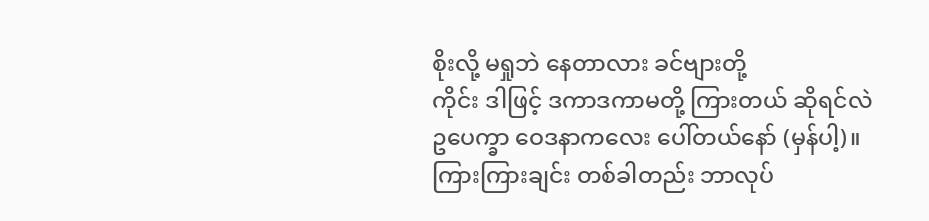စိုးလို့ မရှုဘဲ နေတာလား ခင်ဗျားတို့
ကိုင်း ဒါဖြင့် ဒကာဒကာမတို့ ကြားတယ် ဆိုရင်လဲ ဥပေက္ခာ ဝေဒနာကလေး ပေါ်တယ်နော် (မှန်ပါ့)။ ကြားကြားချင်း တစ်ခါတည်း ဘာလုပ်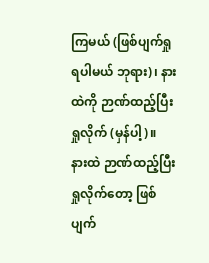ကြမယ် (ဖြစ်ပျက်ရှုရပါမယ် ဘုရား)၊ နားထဲကို ဉာဏ်ထည့်ပြီး ရှုလိုက် (မှန်ပါ့)။
နားထဲ ဉာဏ်ထည့်ပြီးရှုလိုက်တော့ ဖြစ်ပျက်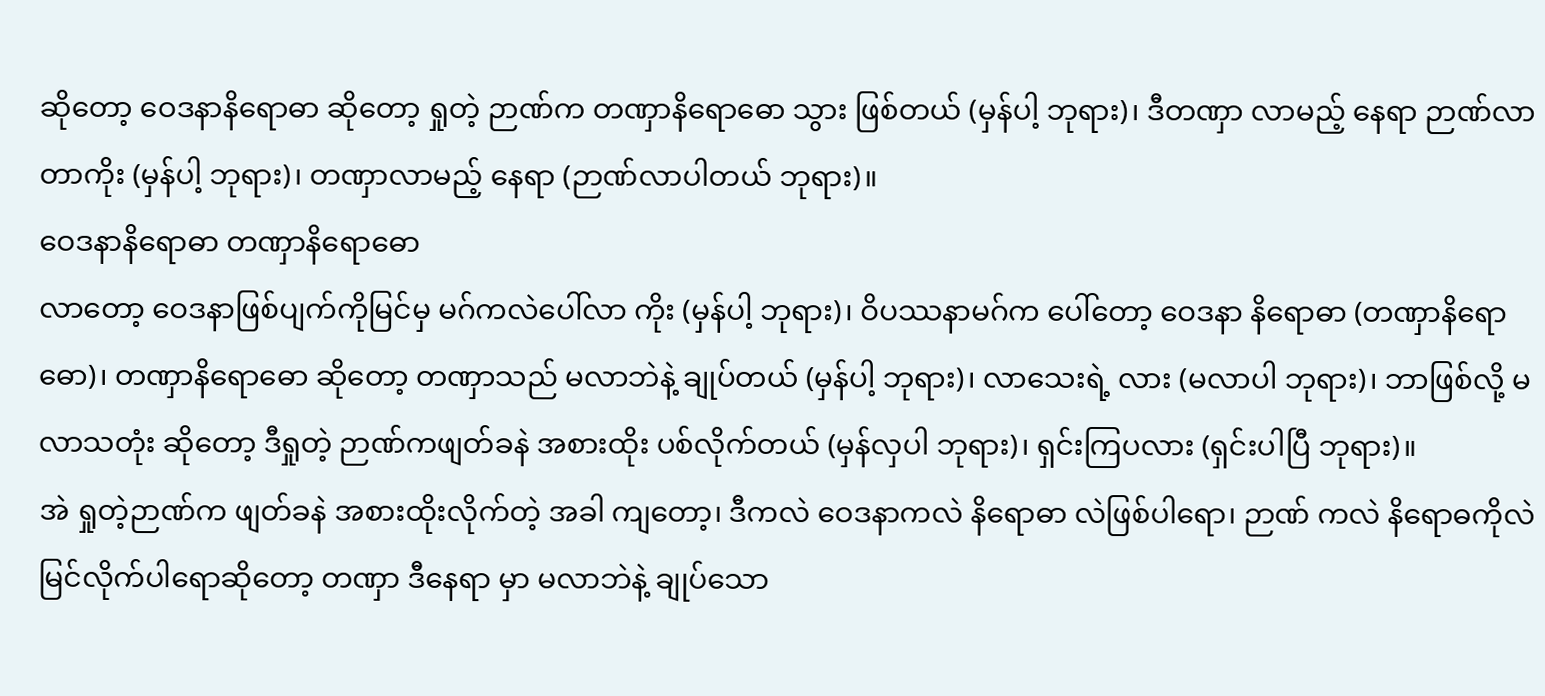ဆိုတော့ ဝေဒနာနိရောဓာ ဆိုတော့ ရှုတဲ့ ဉာဏ်က တဏှာနိရောဓော သွား ဖြစ်တယ် (မှန်ပါ့ ဘုရား)၊ ဒီတဏှာ လာမည့် နေရာ ဉာဏ်လာ တာကိုး (မှန်ပါ့ ဘုရား)၊ တဏှာလာမည့် နေရာ (ဉာဏ်လာပါတယ် ဘုရား)။
ဝေဒနာနိရောဓာ တဏှာနိရောဓော
လာတော့ ဝေဒနာဖြစ်ပျက်ကိုမြင်မှ မဂ်ကလဲပေါ်လာ ကိုး (မှန်ပါ့ ဘုရား)၊ ဝိပဿနာမဂ်က ပေါ်တော့ ဝေဒနာ နိရောဓာ (တဏှာနိရောဓော)၊ တဏှာနိရောဓော ဆိုတော့ တဏှာသည် မလာဘဲနဲ့ ချုပ်တယ် (မှန်ပါ့ ဘုရား)၊ လာသေးရဲ့ လား (မလာပါ ဘုရား)၊ ဘာဖြစ်လို့ မလာသတုံး ဆိုတော့ ဒီရှုတဲ့ ဉာဏ်ကဖျတ်ခနဲ အစားထိုး ပစ်လိုက်တယ် (မှန်လှပါ ဘုရား)၊ ရှင်းကြပလား (ရှင်းပါပြီ ဘုရား)။
အဲ ရှုတဲ့ဉာဏ်က ဖျတ်ခနဲ အစားထိုးလိုက်တဲ့ အခါ ကျတော့၊ ဒီကလဲ ဝေဒနာကလဲ နိရောဓာ လဲဖြစ်ပါရော၊ ဉာဏ် ကလဲ နိရောဓကိုလဲ မြင်လိုက်ပါရောဆိုတော့ တဏှာ ဒီနေရာ မှာ မလာဘဲနဲ့ ချုပ်သော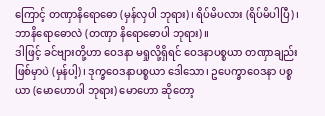ကြောင့် တဏှာနိရောဓော (မှန်လှပါ ဘုရား)၊ ရိပ်မိပလား (ရိပ်မိပါပြီ)၊ ဘာနိရောဓောလဲ (တဏှာ နိရောဓောပါ ဘုရား)။
ဒါဖြင့် ခင်ဗျားတို့ဟာ ဝေဒနာ မရှုလို့ရှိရင် ဝေဒနာပစ္စယာ တဏှာချည်း ဖြစ်မှာပဲ (မှန်ပါ့)၊ ဒုက္ခဝေဒနာပစ္စယာ ဒေါသော၊ ဥပေက္ခာဝေဒနာ ပစ္စယာ (မောဟောပါ ဘုရား) မောဟော ဆိုတော့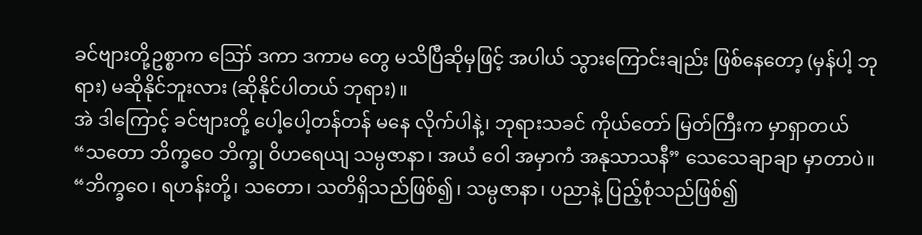ခင်ဗျားတို့ဥစ္စာက ဪ ဒကာ ဒကာမ တွေ မသိပြီဆိုမှဖြင့် အပါယ် သွားကြောင်းချည်း ဖြစ်နေတော့ (မှန်ပါ့ ဘုရား) မဆိုနိုင်ဘူးလား (ဆိုနိုင်ပါတယ် ဘုရား)။
အဲ ဒါကြောင့် ခင်ဗျားတို့ ပေါ့ပေါ့တန်တန် မနေ လိုက်ပါနဲ့၊ ဘုရားသခင် ကိုယ်တော် မြတ်ကြီးက မှာရှာတယ် “သတော ဘိက္ခဝေ ဘိက္ခု ဝိဟရေယျ သမ္ပဇာနာ၊ အယံ ဝေါ အမှာကံ အနုသာသနီ” သေသေချာချာ မှာတာပဲ။
“ဘိက္ခဝေ၊ ရဟန်းတို့၊ သတော၊ သတိရှိသည်ဖြစ်၍၊ သမ္ပဇာနာ၊ ပညာနဲ့ ပြည့်စုံသည်ဖြစ်၍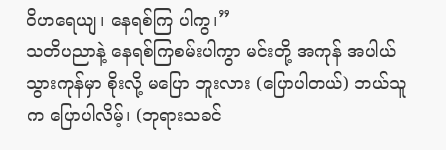ဝိဟရေယျ၊ နေရစ်ကြ ပါကွ၊”
သတိပညာနဲ့ နေရစ်ကြစမ်းပါကွာ မင်းတို့ အကုန် အပါယ်သွားကုန်မှာ စိုးလို့ မပြော ဘူးလား (ပြောပါတယ်) ဘယ်သူက ပြောပါလိမ့်၊ (ဘုရားသခင်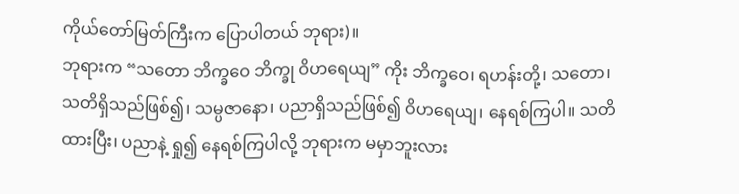ကိုယ်တော်မြတ်ကြီးက ပြောပါတယ် ဘုရား)။
ဘုရားက “သတော ဘိက္ခဝေ ဘိက္ခု ဝိဟရေယျ” ကိုး ဘိက္ခဝေ၊ ရဟန်းတို့၊ သတော၊ သတိရှိသည်ဖြစ်၍၊ သမ္ပဇာနော၊ ပညာရှိသည်ဖြစ်၍ ဝိဟရေယျ၊ နေရစ်ကြပါ။ သတိထားပြီး၊ ပညာနဲ့ ရှု၍ နေရစ်ကြပါလို့ ဘုရားက မမှာဘူးလား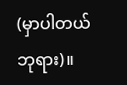(မှာပါတယ် ဘုရား)။